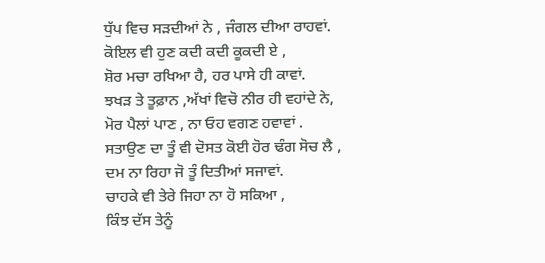ਧੁੱਪ ਵਿਚ ਸੜਦੀਆਂ ਨੇ , ਜੰਗਲ ਦੀਆ ਰਾਹਵਾਂ.
ਕੋਇਲ ਵੀ ਹੁਣ ਕਦੀ ਕਦੀ ਕੂਕਦੀ ਏ ,
ਸ਼ੋਰ ਮਚਾ ਰਖਿਆ ਹੈ, ਹਰ ਪਾਸੇ ਹੀ ਕਾਵਾਂ.
ਝਖੜ ਤੇ ਤੂਫ਼ਾਨ ,ਅੱਖਾਂ ਵਿਚੋ ਨੀਰ ਹੀ ਵਹਾਂਦੇ ਨੇ,
ਮੋਰ ਪੈਲਾਂ ਪਾਣ , ਨਾ ਓਹ ਵਗਣ ਹਵਾਵਾਂ .
ਸਤਾਉਣ ਦਾ ਤੂੰ ਵੀ ਦੋਸਤ ਕੋਈ ਹੋਰ ਢੰਗ ਸੋਚ ਲੈ ,
ਦਮ ਨਾ ਰਿਹਾ ਜੋ ਤੂੰ ਦਿਤੀਆਂ ਸਜਾਵਾਂ.
ਚਾਹਕੇ ਵੀ ਤੇਰੇ ਜਿਹਾ ਨਾ ਹੋ ਸਕਿਆ ,
ਕਿੰਝ ਦੱਸ ਤੇਨੂੰ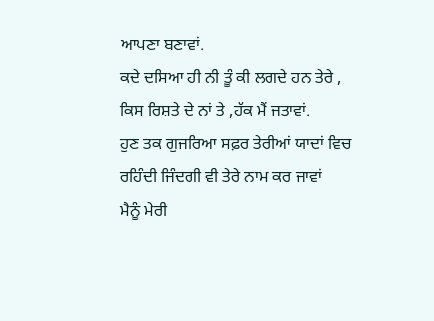ਆਪਣਾ ਬਣਾਵਾਂ.
ਕਦੇ ਦਸਿਆ ਹੀ ਨੀ ਤੂੰ ਕੀ ਲਗਦੇ ਹਨ ਤੇਰੇ ,
ਕਿਸ ਰਿਸ਼ਤੇ ਦੇ ਨਾਂ ਤੇ ,ਹੱਕ ਮੈਂ ਜਤਾਵਾਂ.
ਹੁਣ ਤਕ ਗੁਜਰਿਆ ਸਫ਼ਰ ਤੇਰੀਆਂ ਯਾਦਾਂ ਵਿਚ
ਰਹਿੰਦੀ ਜਿੰਦਗੀ ਵੀ ਤੇਰੇ ਨਾਮ ਕਰ ਜਾਵਾਂ
ਮੈਨੂੰ ਮੇਰੀ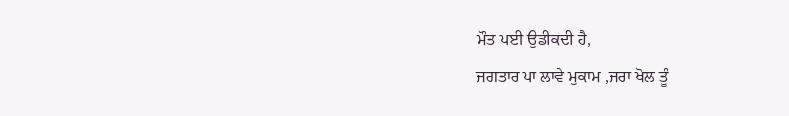ਮੌਤ ਪਈ ਉਡੀਕਦੀ ਹੈ,
ਜਗਤਾਰ ਪਾ ਲਾਵੇ ਮੁਕਾਮ ,ਜਰਾ ਖੋਲ ਤੂੰ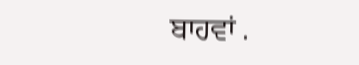ਬਾਹਵਾਂ .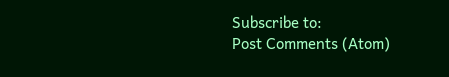Subscribe to:
Post Comments (Atom)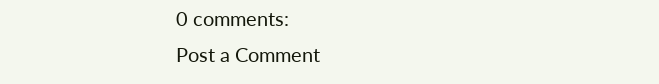0 comments:
Post a Comment